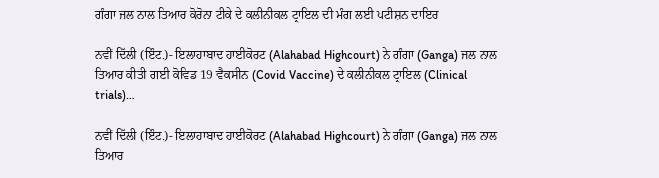ਗੰਗਾ ਜਲ ਨਾਲ ਤਿਆਰ ਕੋਰੋਨਾ ਟੀਕੇ ਦੇ ਕਲੀਨੀਕਲ ਟ੍ਰਾਇਲ ਦੀ ਮੰਗ ਲਈ ਪਟੀਸ਼ਨ ਦਾਇਰ

ਨਵੀਂ ਦਿੱਲੀ (ਇੰਟ.)- ਇਲਾਹਾਬਾਦ ਹਾਈਕੋਰਟ (Alahabad Highcourt) ਨੇ ਗੰਗਾ (Ganga) ਜਲ ਨਾਲ ਤਿਆਰ ਕੀਤੀ ਗਈ ਕੋਵਿਡ 19 ਵੈਕਸੀਨ (Covid Vaccine) ਦੇ ਕਲੀਨੀਕਲ ਟ੍ਰਾਇਲ (Clinical trials)…

ਨਵੀਂ ਦਿੱਲੀ (ਇੰਟ.)- ਇਲਾਹਾਬਾਦ ਹਾਈਕੋਰਟ (Alahabad Highcourt) ਨੇ ਗੰਗਾ (Ganga) ਜਲ ਨਾਲ ਤਿਆਰ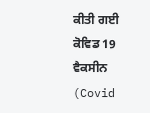ਕੀਤੀ ਗਈ ਕੋਵਿਡ 19 ਵੈਕਸੀਨ (Covid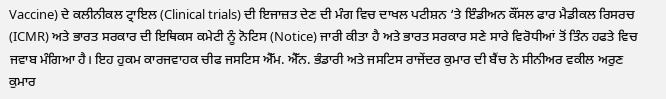Vaccine) ਦੇ ਕਲੀਨੀਕਲ ਟ੍ਰਾਇਲ (Clinical trials) ਦੀ ਇਜਾਜ਼ਤ ਦੇਣ ਦੀ ਮੰਗ ਵਿਚ ਦਾਖਲ ਪਟੀਸ਼ਨ ‘ਤੇ ਇੰਡੀਅਨ ਕੌਂਸਲ ਫਾਰ ਮੈਡੀਕਲ ਰਿਸਰਚ (ICMR) ਅਤੇ ਭਾਰਤ ਸਰਕਾਰ ਦੀ ਇਥਿਕਸ ਕਮੇਟੀ ਨੂੰ ਨੋਟਿਸ (Notice) ਜਾਰੀ ਕੀਤਾ ਹੈ ਅਤੇ ਭਾਰਤ ਸਰਕਾਰ ਸਣੇ ਸਾਰੇ ਵਿਰੋਧੀਆਂ ਤੋਂ ਤਿੰਨ ਹਫਤੇ ਵਿਚ ਜਵਾਬ ਮੰਗਿਆ ਹੈ। ਇਹ ਹੁਕਮ ਕਾਰਜਵਾਹਕ ਚੀਫ ਜਸਟਿਸ ਐੱਮ. ਐੱਨ. ਭੰਡਾਰੀ ਅਤੇ ਜਸਟਿਸ ਰਾਜੇਂਦਰ ਕੁਮਾਰ ਦੀ ਬੈਂਚ ਨੇ ਸੀਨੀਅਰ ਵਕੀਲ ਅਰੁਣ ਕੁਮਾਰ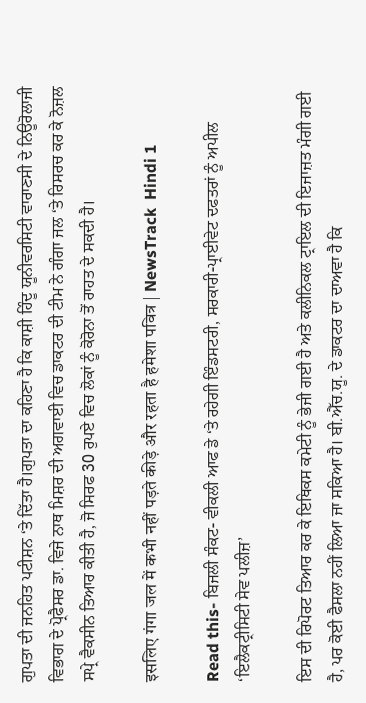ਗੁਪਤਾ ਦੀ ਜਨਹਿਤ ਪਟੀਸ਼ਨ ‘ਤੇ ਦਿੱਤਾ ਹੈ।ਗੁਪਤਾ ਦਾ ਕਹਿਣਾ ਹੈ ਕਿ ਕਾਸ਼ੀ ਹਿੰਦੂ ਯੂਨੀਵਰਸਿਟੀ ਵਾਰਾਣਸੀ ਦੇ ਨਿਊਰੋਲਾਜੀ ਵਿਭਾਗ ਦੇ ਪ੍ਰੋਫੈਸਰ ਡਾ. ਵਿਜੇ ਨਾਥ ਮਿਸ਼ਰ ਦੀ ਅਗਵਾਈ ਵਿਚ ਡਾਕਟਰ ਦੀ ਟੀਮ ਨੇ ਗੰਗਾ ਜਲ ‘ਤੇ ਰਿਸਰਚ ਕਰ ਕੇ ਨੋਜ਼ਲ ਸਪ੍ਰੇ ਵੈਕਸੀਨ ਤਿਆਰ ਕੀਤੀ ਹੈ, ਜੋ ਸਿਰਫ 30 ਰੁਪਏ ਵਿਚ ਲੋਕਾਂ ਨੂੰ ਕੋਰੋਨਾ ਤੋਂ ਰਾਹਤ ਦੇ ਸਕਦੀ ਹੈ।

इसलिए गंगा जल में कभी नहीं पड़ते कीड़े और रहता है हमेशा पवित्र | NewsTrack  Hindi 1

Read this- ਬਿਜਲੀ ਸੰਕਟ- ਵੀਕਲੀ ਆਫ ਡੇ ‘ਤੇ ਰਹੇਗੀ ਇੰਡਸਟਰੀ, ਸਰਕਾਰੀ-ਪ੍ਰਾਈਵੇਟ ਦਫਤਰਾਂ ਨੂੰ ਅਪੀਲ ‘ਇਲੈਕਟ੍ਰੀਸਿਟੀ ਸੇਵ ਪਲੀਜ਼’

ਇਸ ਦੀ ਰਿਪੋਰਟ ਤਿਆਰ ਕਰ ਕੇ ਇਥਿਕਸ ਕਮੇਟੀ ਨੂੰ ਭੇਜੀ ਗਈ ਹੈ ਅਤੇ ਕਲੀਨਿਕਲ ਟ੍ਰਾਇਲ ਦੀ ਇਜਾਜ਼ਤ ਮੰਗੀ ਗਈ ਹੈ, ਪਰ ਕੋਈ ਫੈਸਲਾ ਨਹੀਂ ਲਿਆ ਜਾ ਸਕਿਆ ਹੈ। ਬੀ.ਐੱਚ.ਯੂ. ਦੇ ਡਾਕਟਰ ਦਾ ਦਾਅਵਾ ਹੈ ਕਿ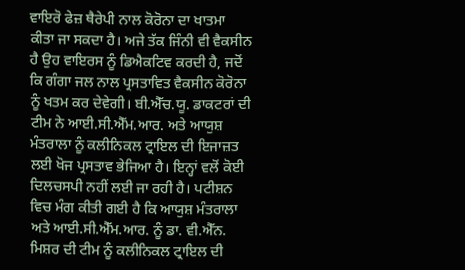ਵਾਇਰੋ ਫੇਜ਼ ਥੈਰੇਪੀ ਨਾਲ ਕੋਰੋਨਾ ਦਾ ਖਾਤਮਾ ਕੀਤਾ ਜਾ ਸਕਦਾ ਹੈ। ਅਜੇ ਤੱਕ ਜਿੰਨੀ ਵੀ ਵੈਕਸੀਨ ਹੈ ਉਹ ਵਾਇਰਸ ਨੂੰ ਡਿਐਕਟਿਵ ਕਰਦੀ ਹੈ, ਜਦੋਂ ਕਿ ਗੰਗਾ ਜਲ ਨਾਲ ਪ੍ਰਸਤਾਵਿਤ ਵੈਕਸੀਨ ਕੋਰੋਨਾ ਨੂੰ ਖਤਮ ਕਰ ਦੇਵੇਗੀ। ਬੀ.ਐੱਚ.ਯੂ. ਡਾਕਟਰਾਂ ਦੀ ਟੀਮ ਨੇ ਆਈ.ਸੀ.ਐੱਮ.ਆਰ. ਅਤੇ ਆਯੁਸ਼ ਮੰਤਰਾਲਾ ਨੂੰ ਕਲੀਨਿਕਲ ਟ੍ਰਾਇਲ ਦੀ ਇਜਾਜ਼ਤ ਲਈ ਖੋਜ ਪ੍ਰਸਤਾਵ ਭੇਜਿਆ ਹੈ। ਇਨ੍ਹਾਂ ਵਲੋਂ ਕੋਈ ਦਿਲਚਸਪੀ ਨਹੀਂ ਲਈ ਜਾ ਰਹੀ ਹੈ। ਪਟੀਸ਼ਨ ਵਿਚ ਮੰਗ ਕੀਤੀ ਗਈ ਹੈ ਕਿ ਆਯੁਸ਼ ਮੰਤਰਾਲਾ ਅਤੇ ਆਈ.ਸੀ.ਐੱਮ.ਆਰ. ਨੂੰ ਡਾ. ਵੀ.ਐੱਨ. ਮਿਸ਼ਰ ਦੀ ਟੀਮ ਨੂੰ ਕਲੀਨਿਕਲ ਟ੍ਰਾਇਲ ਦੀ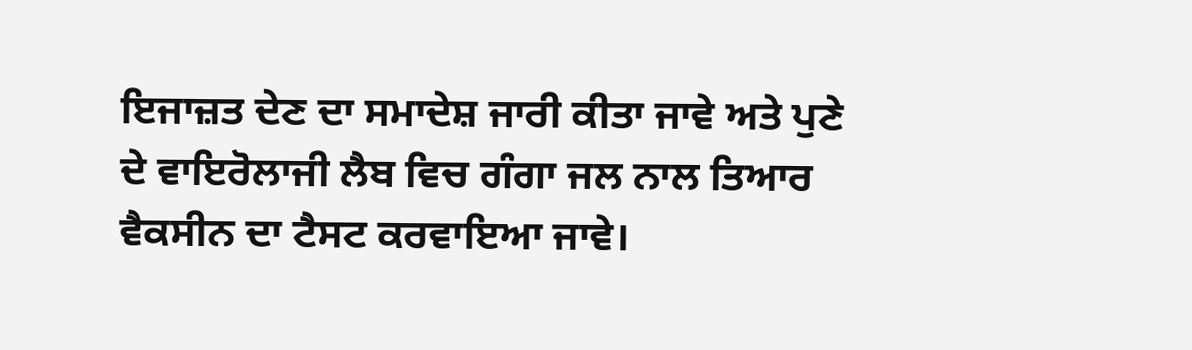ਇਜਾਜ਼ਤ ਦੇਣ ਦਾ ਸਮਾਦੇਸ਼ ਜਾਰੀ ਕੀਤਾ ਜਾਵੇ ਅਤੇ ਪੁਣੇ ਦੇ ਵਾਇਰੋਲਾਜੀ ਲੈਬ ਵਿਚ ਗੰਗਾ ਜਲ ਨਾਲ ਤਿਆਰ ਵੈਕਸੀਨ ਦਾ ਟੈਸਟ ਕਰਵਾਇਆ ਜਾਵੇ।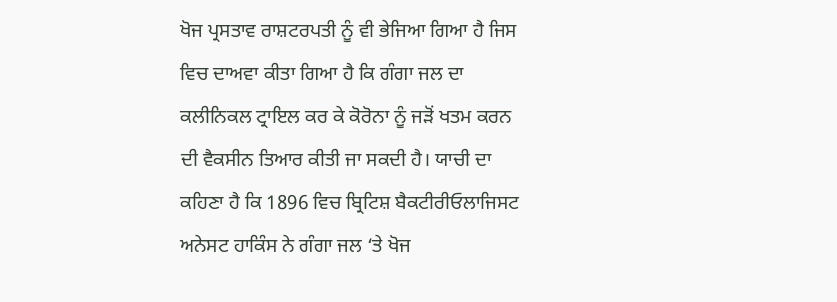ਖੋਜ ਪ੍ਰਸਤਾਵ ਰਾਸ਼ਟਰਪਤੀ ਨੂੰ ਵੀ ਭੇਜਿਆ ਗਿਆ ਹੈ ਜਿਸ ਵਿਚ ਦਾਅਵਾ ਕੀਤਾ ਗਿਆ ਹੈ ਕਿ ਗੰਗਾ ਜਲ ਦਾ ਕਲੀਨਿਕਲ ਟ੍ਰਾਇਲ ਕਰ ਕੇ ਕੋਰੋਨਾ ਨੂੰ ਜੜੋਂ ਖਤਮ ਕਰਨ ਦੀ ਵੈਕਸੀਨ ਤਿਆਰ ਕੀਤੀ ਜਾ ਸਕਦੀ ਹੈ। ਯਾਚੀ ਦਾ ਕਹਿਣਾ ਹੈ ਕਿ 1896 ਵਿਚ ਬ੍ਰਿਟਿਸ਼ ਬੈਕਟੀਰੀਓਲਾਜਿਸਟ ਅਨੇਸਟ ਹਾਕਿੰਸ ਨੇ ਗੰਗਾ ਜਲ ‘ਤੇ ਖੋਜ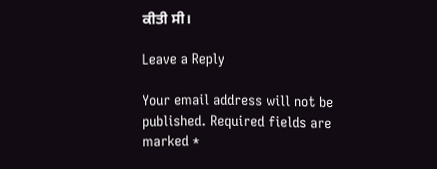ਕੀਤੀ ਸੀ।

Leave a Reply

Your email address will not be published. Required fields are marked *